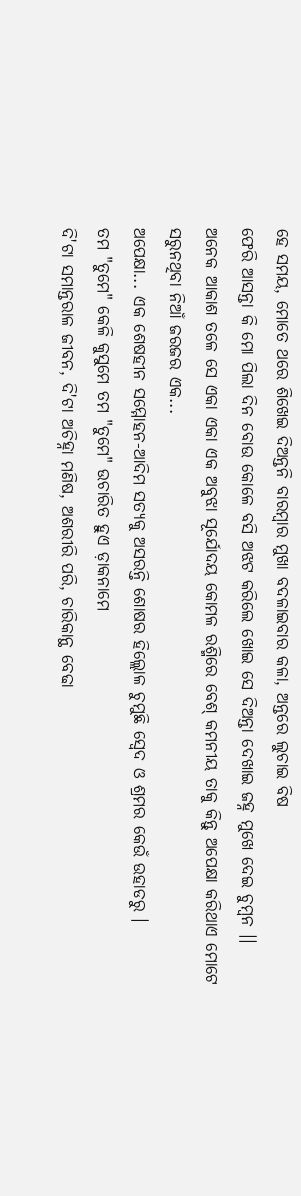ହେ ସମୟ, ମୋତେ ଥରେ ଶିଖେଇ ଦିଅନ୍ତନି ବାରମ୍ବାର ମୁଖା ବଦଳାଇବାର କଳା, ଅନ୍ତରେ ଲୁଚାଇ ବିଷ
ଫେରି ଆସନ୍ତା କି ମୋ ପିଲା ଦିନ ବୋଉ କୋଳେ ବସି ଅଝଟ କରିଲେ ଖୋଇ ସେ ଦିଅନ୍ତା ଦେଖାଇ ଜହ୍ନ ମୁଖେ ଦେଇ ଚୁମ୍ବନ ।।
ଅନେକ ଆକାଶ ତଳେ ସେ ଏକା ଏକା ଏକ ଅବୁଝା ସୂର୍ଯୋଦୟ କୋମଳ ରଶ୍ମିରେ ବେଶ୍ କମନୀୟ ତାକୁ କିନ୍ତୁ ଅପେକ୍ଷା କରିଥାଏ ମୋଟେ ସରୁନଥିବା ନିଆଁ ଜରଜର ଏକ...
ଅପେକ୍ଷା... ଏକ ଶେଷହୀନ ସମ୍ମୋହନ-ଆଦିମ ସତ୍ୟକୁ ଅସରନ୍ତି ଶୋଷର ହିଲ୍ଲୋଳ ଚୁମୁଛି ସ୍ଵେଦ ଓ ଶ୍ରମର କେଉଁ ଉହାଡରୁ ।
ତମ "ତୁମେ" କେଳି କୁସୁମେ ତମ "ତୁମେ" ଉଚାରିତ ହୁଏ ଡ଼ାକନାମେ
ଦି'ଟା ସମାନ୍ତରାଳ ଜୀବନ, ଦି'ଟା ଅଚିହ୍ନା ମଣିଷ, ଅଶରୀରି ପରି, ଚାରିକାନ୍ଥ ବେଢା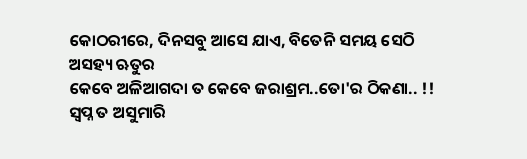କୋଠରୀରେ, ଦିନସବୁ ଆସେ ଯାଏ, ବିତେନି ସମୟ ସେଠି ଅସହ୍ୟ ଋତୁର
କେବେ ଅଳିଆଗଦା ତ କେବେ ଜରାଶ୍ରମ..ତୋ'ର ଠିକଣା.. !!
ସ୍ଵପ୍ନ ତ ଅସୁମାରି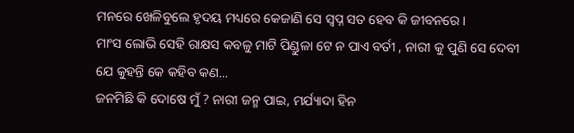ମନରେ ଖେଳିବୁଲେ ହୃଦୟ ମଧ୍ୟରେ କେଜାଣି ସେ ସ୍ବପ୍ନ ସତ ହେବ କି ଜୀବନରେ ।
ମାଂସ ଲୋଭି ସେହି ରାକ୍ଷସ କବଳୁ ମାଟି ପିଣ୍ଡୁଳା ଟେ ନ ପାଏ ବର୍ତୀ , ନାରୀ କୁ ପୁଣି ସେ ଦେବୀ ଯେ କୁହନ୍ତି କେ କହିବ କଣ...
ଜନମିଛି କି ଦୋଷେ ମୁଁ ? ନାରୀ ଜନ୍ମ ପାଇ, ମର୍ଯ୍ୟାଦା ହିନ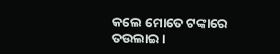କଲେ ମୋତେ ଟଙ୍କାରେ ତଉଲାଇ ।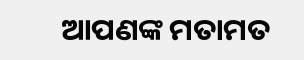ଆପଣଙ୍କ ମତାମତ